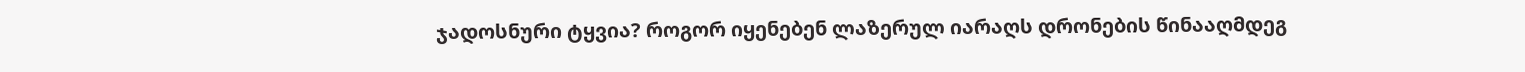ჯადოსნური ტყვია? როგორ იყენებენ ლაზერულ იარაღს დრონების წინააღმდეგ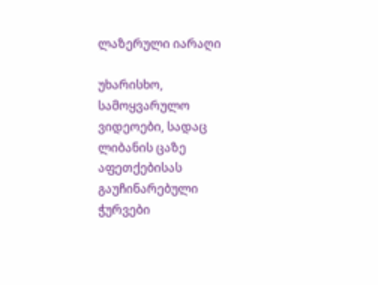ლაზერული იარაღი

უხარისხო, სამოყვარულო ვიდეოები, სადაც ლიბანის ცაზე აფეთქებისას გაუჩინარებული ჭურვები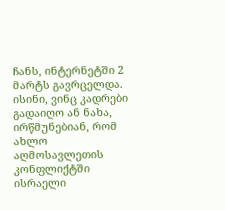ჩანს, ინტერნეტში 2 მარტს გავრცელდა. ისინი, ვინც კადრები გადაიღო ან ნახა, ირწმუნებიან, რომ ახლო აღმოსავლეთის კონფლიქტში ისრაელი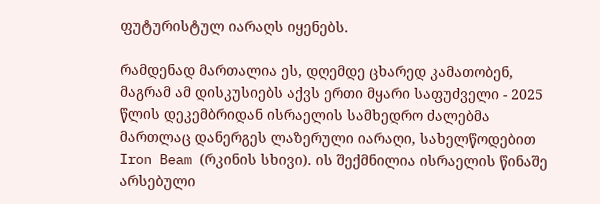ფუტურისტულ იარაღს იყენებს.

რამდენად მართალია ეს, დღემდე ცხარედ კამათობენ, მაგრამ ამ დისკუსიებს აქვს ერთი მყარი საფუძველი - 2025 წლის დეკემბრიდან ისრაელის სამხედრო ძალებმა მართლაც დანერგეს ლაზერული იარაღი, სახელწოდებით Iron Beam (რკინის სხივი). ის შექმნილია ისრაელის წინაშე არსებული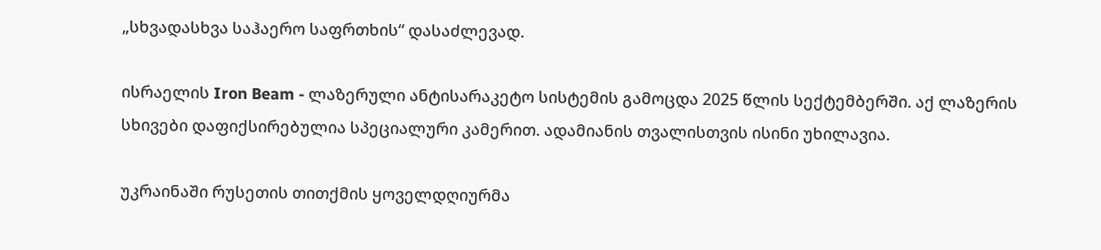„სხვადასხვა საჰაერო საფრთხის“ დასაძლევად.

ისრაელის Iron Beam - ლაზერული ანტისარაკეტო სისტემის გამოცდა 2025 წლის სექტემბერში. აქ ლაზერის სხივები დაფიქსირებულია სპეციალური კამერით. ადამიანის თვალისთვის ისინი უხილავია.

უკრაინაში რუსეთის თითქმის ყოველდღიურმა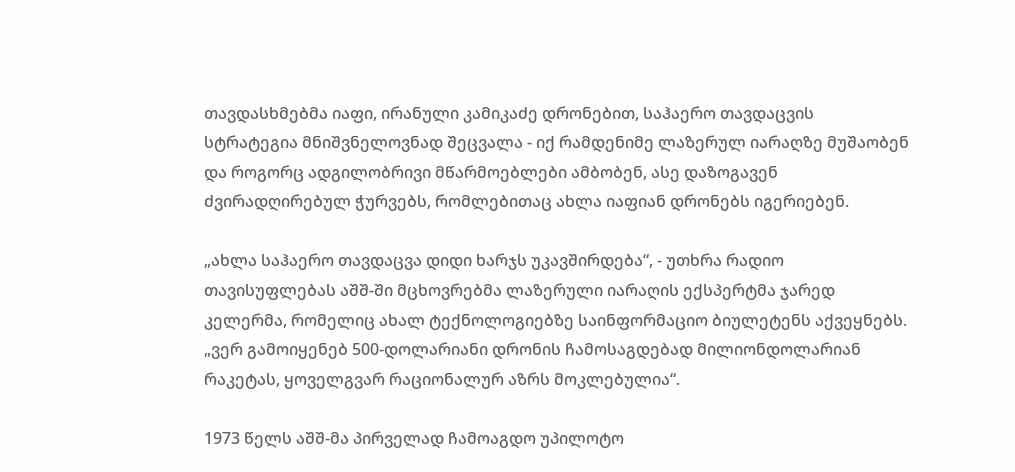თავდასხმებმა იაფი, ირანული კამიკაძე დრონებით, საჰაერო თავდაცვის სტრატეგია მნიშვნელოვნად შეცვალა - იქ რამდენიმე ლაზერულ იარაღზე მუშაობენ და როგორც ადგილობრივი მწარმოებლები ამბობენ, ასე დაზოგავენ ძვირადღირებულ ჭურვებს, რომლებითაც ახლა იაფიან დრონებს იგერიებენ.

„ახლა საჰაერო თავდაცვა დიდი ხარჯს უკავშირდება“, - უთხრა რადიო თავისუფლებას აშშ-ში მცხოვრებმა ლაზერული იარაღის ექსპერტმა ჯარედ კელერმა, რომელიც ახალ ტექნოლოგიებზე საინფორმაციო ბიულეტენს აქვეყნებს. „ვერ გამოიყენებ 500-დოლარიანი დრონის ჩამოსაგდებად მილიონდოლარიან რაკეტას, ყოველგვარ რაციონალურ აზრს მოკლებულია“.

1973 წელს აშშ-მა პირველად ჩამოაგდო უპილოტო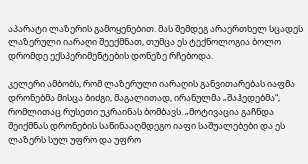აპარატი ლაზერის გამოყენებით. მას შემდეგ არაერთხელ სცადეს ლაზერული იარაღი შეექმნათ, თუმცა ეს ტექნოლოგია ბოლო დრომდე ექსპერიმენტების დონეზე რჩებოდა.

კელერი ამბობს, რომ ლაზერული იარაღის განვითარებას იაფმა დრონებმა მისცა ბიძგი, მაგალითად, ირანულმა „შაჰედებმა“, რომლითაც რუსეთი უკრაინას ბომბავს. „მოტივაცია გაჩნდა შეიქმნას დრონების საწინააღმდეგო იაფი საშუალებები და ეს ლაზერს სულ უფრო და უფრო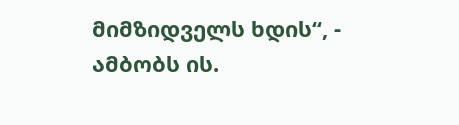მიმზიდველს ხდის“, - ამბობს ის.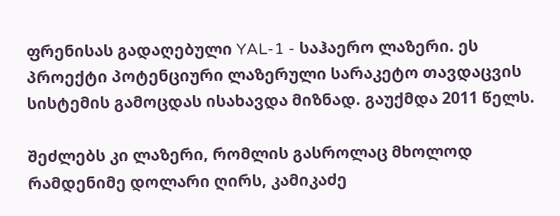ფრენისას გადაღებული YAL-1 - საჰაერო ლაზერი. ეს პროექტი პოტენციური ლაზერული სარაკეტო თავდაცვის სისტემის გამოცდას ისახავდა მიზნად. გაუქმდა 2011 წელს.

შეძლებს კი ლაზერი, რომლის გასროლაც მხოლოდ რამდენიმე დოლარი ღირს, კამიკაძე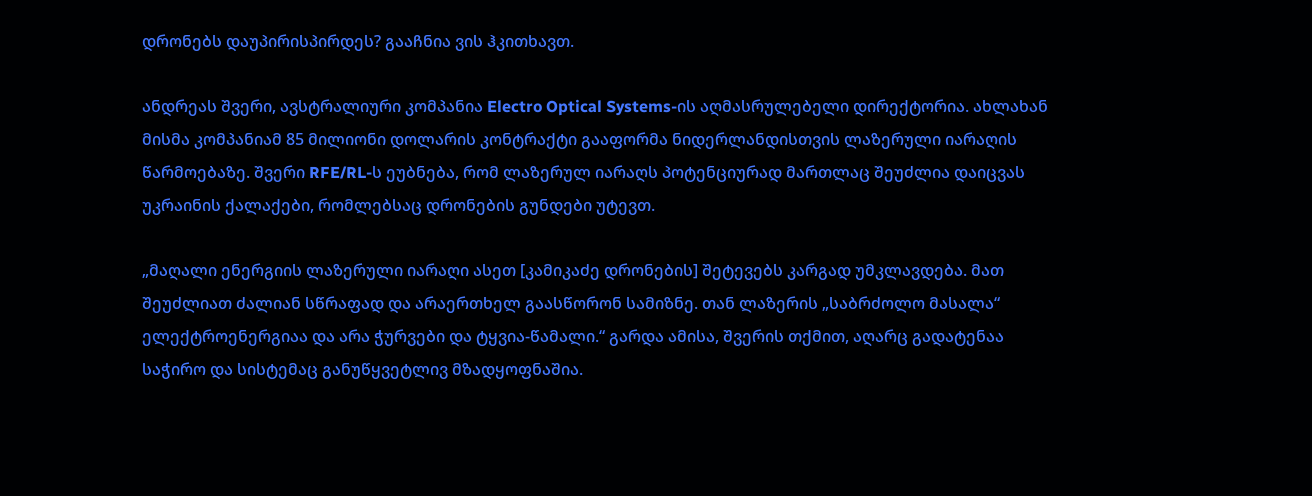დრონებს დაუპირისპირდეს? გააჩნია ვის ჰკითხავთ.

ანდრეას შვერი, ავსტრალიური კომპანია Electro Optical Systems-ის აღმასრულებელი დირექტორია. ახლახან მისმა კომპანიამ 85 მილიონი დოლარის კონტრაქტი გააფორმა ნიდერლანდისთვის ლაზერული იარაღის წარმოებაზე. შვერი RFE/RL-ს ეუბნება, რომ ლაზერულ იარაღს პოტენციურად მართლაც შეუძლია დაიცვას უკრაინის ქალაქები, რომლებსაც დრონების გუნდები უტევთ.

„მაღალი ენერგიის ლაზერული იარაღი ასეთ [კამიკაძე დრონების] შეტევებს კარგად უმკლავდება. მათ შეუძლიათ ძალიან სწრაფად და არაერთხელ გაასწორონ სამიზნე. თან ლაზერის „საბრძოლო მასალა“ ელექტროენერგიაა და არა ჭურვები და ტყვია-წამალი.“ გარდა ამისა, შვერის თქმით, აღარც გადატენაა საჭირო და სისტემაც განუწყვეტლივ მზადყოფნაშია.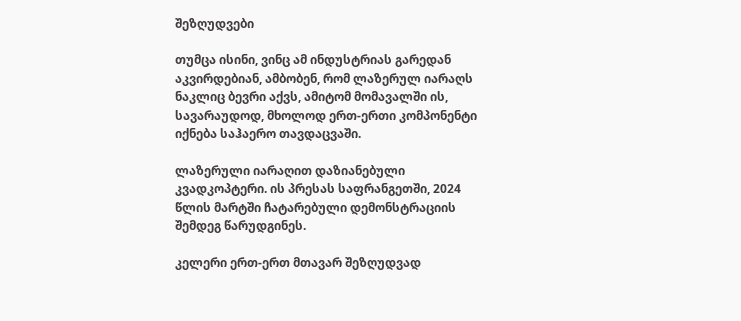შეზღუდვები

თუმცა ისინი, ვინც ამ ინდუსტრიას გარედან აკვირდებიან, ამბობენ, რომ ლაზერულ იარაღს ნაკლიც ბევრი აქვს, ამიტომ მომავალში ის, სავარაუდოდ, მხოლოდ ერთ-ერთი კომპონენტი იქნება საჰაერო თავდაცვაში.

ლაზერული იარაღით დაზიანებული კვადკოპტერი. ის პრესას საფრანგეთში, 2024 წლის მარტში ჩატარებული დემონსტრაციის შემდეგ წარუდგინეს.

კელერი ერთ-ერთ მთავარ შეზღუდვად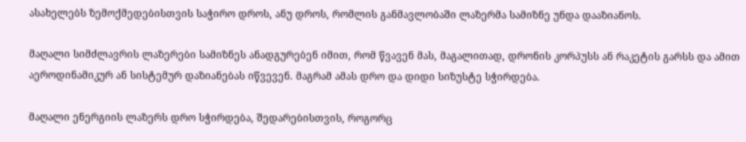ასახელებს ზემოქმედებისთვის საჭირო დროს, ანუ დროს, რომლის განმავლობაში ლაზერმა სამიზნე უნდა დააზიანოს.

მაღალი სიმძლავრის ლაზერები სამიზნეს ანადგურებენ იმით, რომ წვავენ მას, მაგალითად, დრონის კორპუსს ან რაკეტის გარსს და ამით აეროდინამიკურ ან სისტემურ დაზიანებას იწვევენ. მაგრამ ამას დრო და დიდი სიზუსტე სჭირდება.

მაღალი ენერგიის ლაზერს დრო სჭირდება, შედარებისთვის, როგორც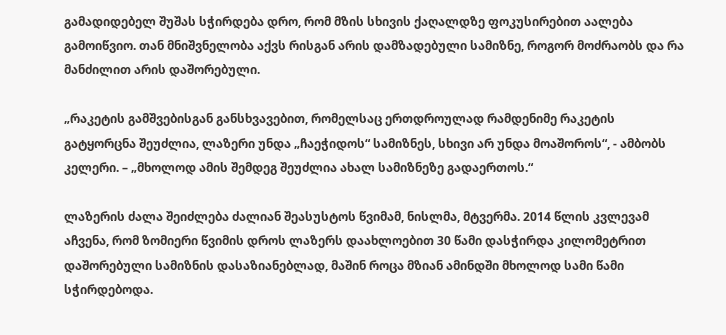გამადიდებელ შუშას სჭირდება დრო, რომ მზის სხივის ქაღალდზე ფოკუსირებით აალება გამოიწვიო. თან მნიშვნელობა აქვს რისგან არის დამზადებული სამიზნე, როგორ მოძრაობს და რა მანძილით არის დაშორებული.

„რაკეტის გამშვებისგან განსხვავებით, რომელსაც ერთდროულად რამდენიმე რაკეტის გატყორცნა შეუძლია, ლაზერი უნდა „ჩაეჭიდოს“ სამიზნეს, სხივი არ უნდა მოაშოროს“, - ამბობს კელერი. – „მხოლოდ ამის შემდეგ შეუძლია ახალ სამიზნეზე გადაერთოს.“

ლაზერის ძალა შეიძლება ძალიან შეასუსტოს წვიმამ, ნისლმა, მტვერმა. 2014 წლის კვლევამ აჩვენა, რომ ზომიერი წვიმის დროს ლაზერს დაახლოებით 30 წამი დასჭირდა კილომეტრით დაშორებული სამიზნის დასაზიანებლად, მაშინ როცა მზიან ამინდში მხოლოდ სამი წამი სჭირდებოდა.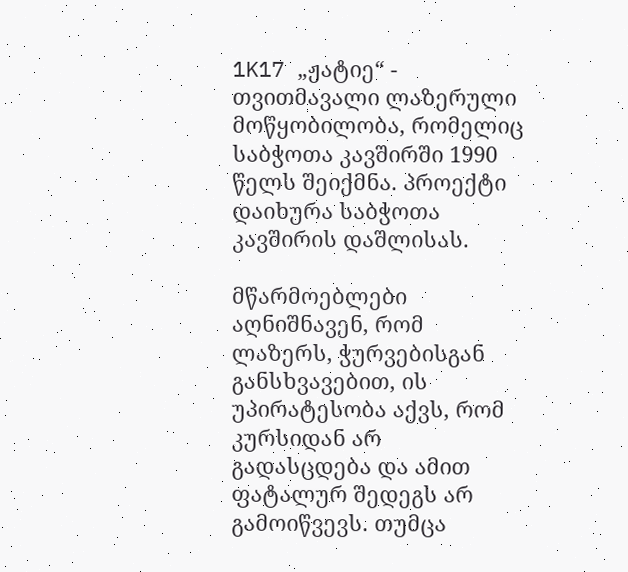1K17 „ჟატიე“ - თვითმავალი ლაზერული მოწყობილობა, რომელიც საბჭოთა კავშირში 1990 წელს შეიქმნა. პროექტი დაიხურა საბჭოთა კავშირის დაშლისას.

მწარმოებლები აღნიშნავენ, რომ ლაზერს, ჭურვებისგან განსხვავებით, ის უპირატესობა აქვს, რომ კურსიდან არ გადასცდება და ამით ფატალურ შედეგს არ გამოიწვევს. თუმცა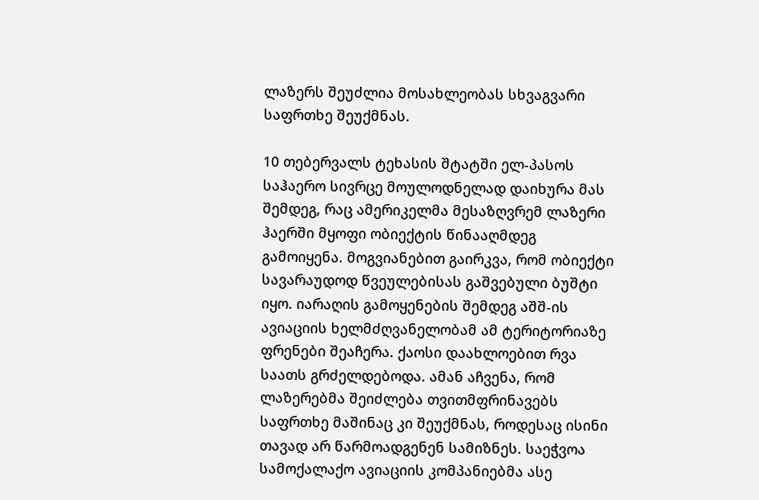ლაზერს შეუძლია მოსახლეობას სხვაგვარი საფრთხე შეუქმნას.

10 თებერვალს ტეხასის შტატში ელ-პასოს საჰაერო სივრცე მოულოდნელად დაიხურა მას შემდეგ, რაც ამერიკელმა მესაზღვრემ ლაზერი ჰაერში მყოფი ობიექტის წინააღმდეგ გამოიყენა. მოგვიანებით გაირკვა, რომ ობიექტი სავარაუდოდ წვეულებისას გაშვებული ბუშტი იყო. იარაღის გამოყენების შემდეგ აშშ-ის ავიაციის ხელმძღვანელობამ ამ ტერიტორიაზე ფრენები შეაჩერა. ქაოსი დაახლოებით რვა საათს გრძელდებოდა. ამან აჩვენა, რომ ლაზერებმა შეიძლება თვითმფრინავებს საფრთხე მაშინაც კი შეუქმნას, როდესაც ისინი თავად არ წარმოადგენენ სამიზნეს. საეჭვოა სამოქალაქო ავიაციის კომპანიებმა ასე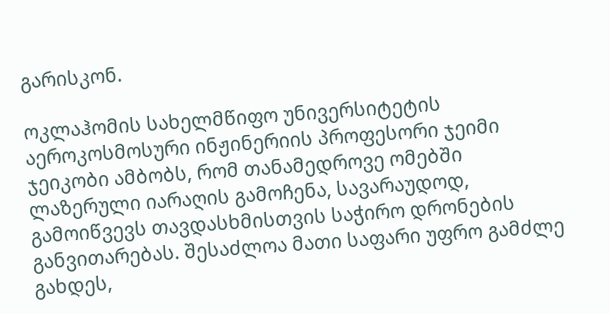გარისკონ.

ოკლაჰომის სახელმწიფო უნივერსიტეტის აეროკოსმოსური ინჟინერიის პროფესორი ჯეიმი ჯეიკობი ამბობს, რომ თანამედროვე ომებში ლაზერული იარაღის გამოჩენა, სავარაუდოდ, გამოიწვევს თავდასხმისთვის საჭირო დრონების განვითარებას. შესაძლოა მათი საფარი უფრო გამძლე გახდეს,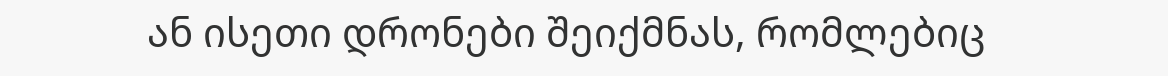ან ისეთი დრონები შეიქმნას, რომლებიც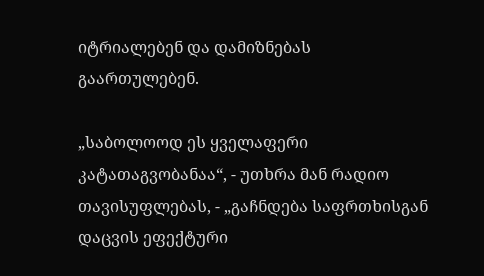იტრიალებენ და დამიზნებას გაართულებენ.

„საბოლოოდ ეს ყველაფერი კატათაგვობანაა“, - უთხრა მან რადიო თავისუფლებას, - „გაჩნდება საფრთხისგან დაცვის ეფექტური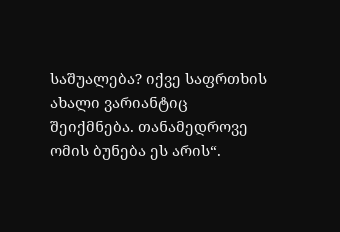საშუალება? იქვე საფრთხის ახალი ვარიანტიც შეიქმნება. თანამედროვე ომის ბუნება ეს არის“.